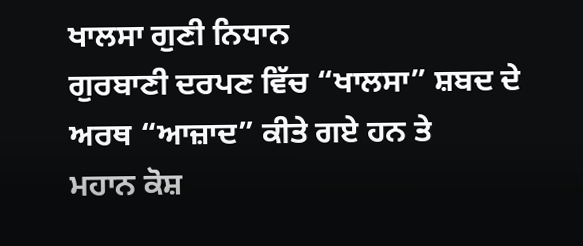ਖਾਲਸਾ ਗੁਣੀ ਨਿਧਾਨ
ਗੁਰਬਾਣੀ ਦਰਪਣ ਵਿੱਚ “ਖਾਲਸਾ” ਸ਼ਬਦ ਦੇ ਅਰਥ “ਆਜ਼ਾਦ” ਕੀਤੇ ਗਏ ਹਨ ਤੇ
ਮਹਾਨ ਕੋਸ਼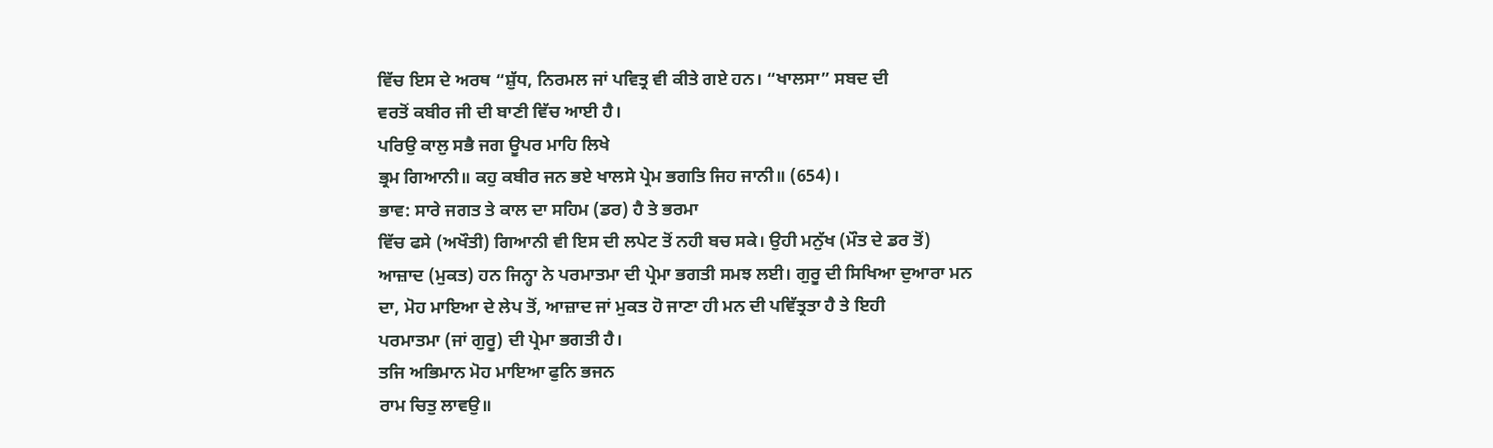ਵਿੱਚ ਇਸ ਦੇ ਅਰਥ “ਸ਼ੁੱਧ, ਨਿਰਮਲ ਜਾਂ ਪਵਿਤ੍ਰ ਵੀ ਕੀਤੇ ਗਏ ਹਨ। “ਖਾਲਸਾ” ਸਬਦ ਦੀ
ਵਰਤੋਂ ਕਬੀਰ ਜੀ ਦੀ ਬਾਣੀ ਵਿੱਚ ਆਈ ਹੈ।
ਪਰਿਉ ਕਾਲੁ ਸਭੈ ਜਗ ਊਪਰ ਮਾਹਿ ਲਿਖੇ
ਭ੍ਰਮ ਗਿਆਨੀ॥ ਕਹੁ ਕਬੀਰ ਜਨ ਭਏ ਖਾਲਸੇ ਪ੍ਰੇਮ ਭਗਤਿ ਜਿਹ ਜਾਨੀ॥ (654)।
ਭਾਵ: ਸਾਰੇ ਜਗਤ ਤੇ ਕਾਲ ਦਾ ਸਹਿਮ (ਡਰ) ਹੈ ਤੇ ਭਰਮਾ
ਵਿੱਚ ਫਸੇ (ਅਖੌਤੀ) ਗਿਆਨੀ ਵੀ ਇਸ ਦੀ ਲਪੇਟ ਤੋਂ ਨਹੀ ਬਚ ਸਕੇ। ਉਹੀ ਮਨੁੱਖ (ਮੌਤ ਦੇ ਡਰ ਤੋਂ)
ਆਜ਼ਾਦ (ਮੁਕਤ) ਹਨ ਜਿਨ੍ਹਾ ਨੇ ਪਰਮਾਤਮਾ ਦੀ ਪ੍ਰੇਮਾ ਭਗਤੀ ਸਮਝ ਲਈ। ਗੁਰੂ ਦੀ ਸਿਖਿਆ ਦੁਆਰਾ ਮਨ
ਦਾ, ਮੋਹ ਮਾਇਆ ਦੇ ਲੇਪ ਤੋਂ, ਆਜ਼ਾਦ ਜਾਂ ਮੁਕਤ ਹੋ ਜਾਣਾ ਹੀ ਮਨ ਦੀ ਪਵਿੱਤ੍ਰਤਾ ਹੈ ਤੇ ਇਹੀ
ਪਰਮਾਤਮਾ (ਜਾਂ ਗੁਰੂ) ਦੀ ਪ੍ਰੇਮਾ ਭਗਤੀ ਹੈ।
ਤਜਿ ਅਭਿਮਾਨ ਮੋਹ ਮਾਇਆ ਫੁਨਿ ਭਜਨ
ਰਾਮ ਚਿਤੁ ਲਾਵਉ॥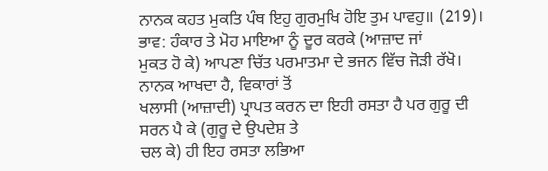ਨਾਨਕ ਕਹਤ ਮੁਕਤਿ ਪੰਥ ਇਹੁ ਗੁਰਮੁਖਿ ਹੋਇ ਤੁਮ ਪਾਵਹੁ॥ (219)।
ਭਾਵ: ਹੰਕਾਰ ਤੇ ਮੋਹ ਮਾਇਆ ਨੂੰ ਦੂਰ ਕਰਕੇ (ਆਜ਼ਾਦ ਜਾਂ
ਮੁਕਤ ਹੋ ਕੇ) ਆਪਣਾ ਚਿੱਤ ਪਰਮਾਤਮਾ ਦੇ ਭਜਨ ਵਿੱਚ ਜੋੜੀ ਰੱਖੋ। ਨਾਨਕ ਆਖਦਾ ਹੈ, ਵਿਕਾਰਾਂ ਤੋਂ
ਖਲਾਸੀ (ਆਜ਼ਾਦੀ) ਪ੍ਰਾਪਤ ਕਰਨ ਦਾ ਇਹੀ ਰਸਤਾ ਹੈ ਪਰ ਗੁਰੂ ਦੀ ਸਰਨ ਪੈ ਕੇ (ਗੁਰੂ ਦੇ ਉਪਦੇਸ਼ ਤੇ
ਚਲ ਕੇ) ਹੀ ਇਹ ਰਸਤਾ ਲਭਿਆ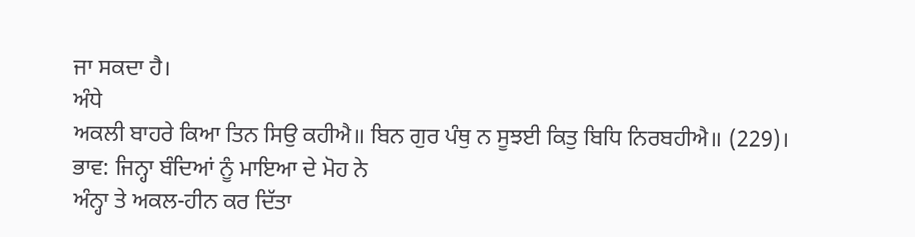ਜਾ ਸਕਦਾ ਹੈ।
ਅੰਧੇ
ਅਕਲੀ ਬਾਹਰੇ ਕਿਆ ਤਿਨ ਸਿਉ ਕਹੀਐ॥ ਬਿਨ ਗੁਰ ਪੰਥੁ ਨ ਸੂਝਈ ਕਿਤੁ ਬਿਧਿ ਨਿਰਬਹੀਐ॥ (229)।
ਭਾਵ: ਜਿਨ੍ਹਾ ਬੰਦਿਆਂ ਨੂੰ ਮਾਇਆ ਦੇ ਮੋਹ ਨੇ
ਅੰਨ੍ਹਾ ਤੇ ਅਕਲ-ਹੀਨ ਕਰ ਦਿੱਤਾ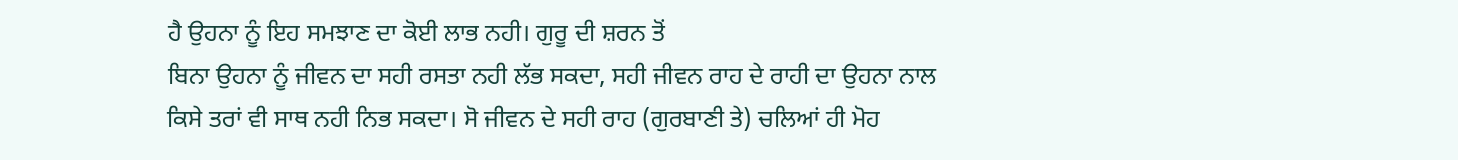ਹੈ ਉਹਨਾ ਨੂੰ ਇਹ ਸਮਝਾਣ ਦਾ ਕੋਈ ਲਾਭ ਨਹੀ। ਗੁਰੂ ਦੀ ਸ਼ਰਨ ਤੋਂ
ਬਿਨਾ ਉਹਨਾ ਨੂੰ ਜੀਵਨ ਦਾ ਸਹੀ ਰਸਤਾ ਨਹੀ ਲੱਭ ਸਕਦਾ, ਸਹੀ ਜੀਵਨ ਰਾਹ ਦੇ ਰਾਹੀ ਦਾ ਉਹਨਾ ਨਾਲ
ਕਿਸੇ ਤਰਾਂ ਵੀ ਸਾਥ ਨਹੀ ਨਿਭ ਸਕਦਾ। ਸੋ ਜੀਵਨ ਦੇ ਸਹੀ ਰਾਹ (ਗੁਰਬਾਣੀ ਤੇ) ਚਲਿਆਂ ਹੀ ਮੋਹ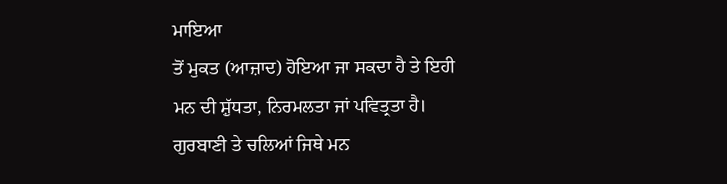ਮਾਇਆ
ਤੋਂ ਮੁਕਤ (ਆਜ਼ਾਦ) ਹੋਇਆ ਜਾ ਸਕਦਾ ਹੈ ਤੇ ਇਹੀ ਮਨ ਦੀ ਸ਼ੁੱਧਤਾ, ਨਿਰਮਲਤਾ ਜਾਂ ਪਵਿਤ੍ਰਤਾ ਹੈ।
ਗੁਰਬਾਣੀ ਤੇ ਚਲਿਆਂ ਜਿਥੇ ਮਨ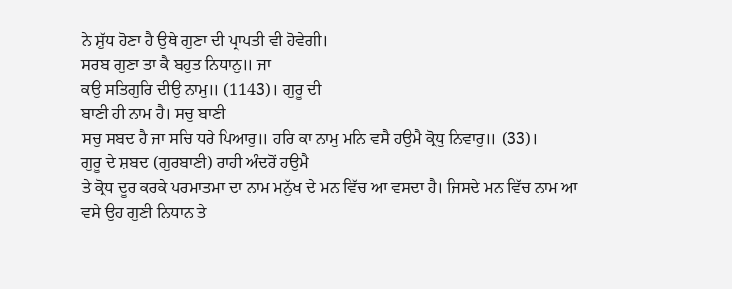ਨੇ ਸ਼ੁੱਧ ਹੋਣਾ ਹੈ ਉਥੇ ਗੁਣਾ ਦੀ ਪ੍ਰਾਪਤੀ ਵੀ ਹੋਵੇਗੀ।
ਸਰਬ ਗੁਣਾ ਤਾ ਕੈ ਬਹੁਤ ਨਿਧਾਨੁ॥ ਜਾ
ਕਉ ਸਤਿਗੁਰਿ ਦੀਉ ਨਾਮੁ॥ (1143)। ਗੁਰੂ ਦੀ
ਬਾਣੀ ਹੀ ਨਾਮ ਹੈ। ਸਚੁ ਬਾਣੀ
ਸਚੁ ਸਬਦ ਹੈ ਜਾ ਸਚਿ ਧਰੇ ਪਿਆਰੁ॥ ਹਰਿ ਕਾ ਨਾਮੁ ਮਨਿ ਵਸੈ ਹਉਮੈ ਕ੍ਰੋਧੁ ਨਿਵਾਰੁ॥ (33)।
ਗੁਰੂ ਦੇ ਸ਼ਬਦ (ਗੁਰਬਾਣੀ) ਰਾਹੀ ਅੰਦਰੋਂ ਹਉਮੈ
ਤੇ ਕ੍ਰੋਧ ਦੂਰ ਕਰਕੇ ਪਰਮਾਤਮਾ ਦਾ ਨਾਮ ਮਨੁੱਖ ਦੇ ਮਨ ਵਿੱਚ ਆ ਵਸਦਾ ਹੈ। ਜਿਸਦੇ ਮਨ ਵਿੱਚ ਨਾਮ ਆ
ਵਸੇ ਉਹ ਗੁਣੀ ਨਿਧਾਨ ਤੇ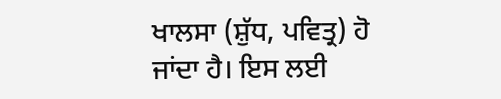ਖਾਲਸਾ (ਸ਼ੁੱਧ, ਪਵਿਤ੍ਰ) ਹੋ ਜਾਂਦਾ ਹੈ। ਇਸ ਲਈ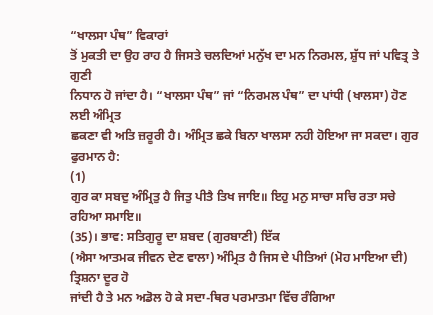“ਖਾਲਸਾ ਪੰਥ” ਵਿਕਾਰਾਂ
ਤੋਂ ਮੁਕਤੀ ਦਾ ਉਹ ਰਾਹ ਹੈ ਜਿਸਤੇ ਚਲਦਿਆਂ ਮਨੁੱਖ ਦਾ ਮਨ ਨਿਰਮਲ, ਸ਼ੁੱਧ ਜਾਂ ਪਵਿਤ੍ਰ ਤੇ ਗੁਣੀ
ਨਿਧਾਨ ਹੋ ਜਾਂਦਾ ਹੈ। “ਖਾਲਸਾ ਪੰਥ” ਜਾਂ “ਨਿਰਮਲ ਪੰਥ” ਦਾ ਪਾਂਧੀ (ਖਾਲਸਾ) ਹੋਣ ਲਈ ਅੰਮ੍ਰਿਤ
ਛਕਣਾ ਵੀ ਅਤਿ ਜ਼ਰੂਰੀ ਹੈ। ਅੰਮ੍ਰਿਤ ਛਕੇ ਬਿਨਾ ਖਾਲਸਾ ਨਹੀ ਹੋਇਆ ਜਾ ਸਕਦਾ। ਗੁਰ ਫੁਰਮਾਨ ਹੈ:
(1)
ਗੁਰ ਕਾ ਸਬਦੁ ਅੰਮ੍ਰਿਤੁ ਹੈ ਜਿਤੁ ਪੀਤੈ ਤਿਖ ਜਾਇ॥ ਇਹੁ ਮਨੁ ਸਾਚਾ ਸਚਿ ਰਤਾ ਸਚੇ ਰਹਿਆ ਸਮਾਇ॥
(35)। ਭਾਵ: ਸਤਿਗੁਰੂ ਦਾ ਸ਼ਬਦ (ਗੁਰਬਾਣੀ) ਇੱਕ
(ਐਸਾ ਆਤਮਕ ਜੀਵਨ ਦੇਣ ਵਾਲਾ) ਅੰਮ੍ਰਿਤ ਹੈ ਜਿਸ ਦੇ ਪੀਤਿਆਂ (ਮੋਹ ਮਾਇਆ ਦੀ) ਤ੍ਰਿਸ਼ਨਾ ਦੂਰ ਹੋ
ਜਾਂਦੀ ਹੈ ਤੇ ਮਨ ਅਡੋਲ ਹੋ ਕੇ ਸਦਾ-ਥਿਰ ਪਰਮਾਤਮਾ ਵਿੱਚ ਰੰਗਿਆ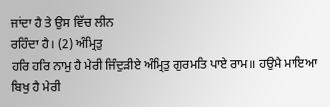ਜਾਂਦਾ ਹੈ ਤੇ ਉਸ ਵਿੱਚ ਲੀਨ
ਰਹਿੰਦਾ ਹੈ। (2) ਅੰਮ੍ਰਿਤੁ
ਹਰਿ ਹਰਿ ਨਾਮੁ ਹੈ ਮੇਰੀ ਜਿੰਦੁੜੀਏ ਅੰਮ੍ਰਿਤੁ ਗੁਰਮਤਿ ਪਾਏ ਰਾਮ॥ ਹਉਮੈ ਮਾਇਆ ਬਿਖੁ ਹੈ ਮੇਰੀ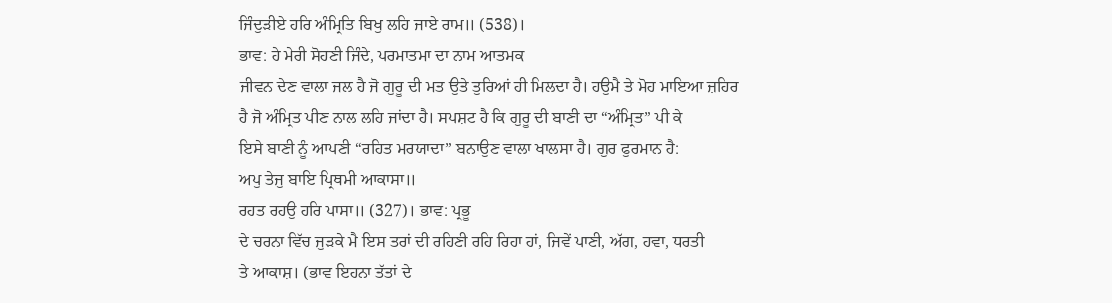ਜਿੰਦੁੜੀਏ ਹਰਿ ਅੰਮ੍ਰਿਤਿ ਬਿਖੁ ਲਹਿ ਜਾਏ ਰਾਮ॥ (538)।
ਭਾਵ: ਹੇ ਮੇਰੀ ਸੋਹਣੀ ਜਿੰਦੇ, ਪਰਮਾਤਮਾ ਦਾ ਨਾਮ ਆਤਮਕ
ਜੀਵਨ ਦੇਣ ਵਾਲਾ ਜਲ ਹੈ ਜੋ ਗੁਰੂ ਦੀ ਮਤ ਉਤੇ ਤੁਰਿਆਂ ਹੀ ਮਿਲਦਾ ਹੈ। ਹਉਮੈ ਤੇ ਮੋਹ ਮਾਇਆ ਜ਼ਹਿਰ
ਹੈ ਜੋ ਅੰਮ੍ਰਿਤ ਪੀਣ ਨਾਲ ਲਹਿ ਜਾਂਦਾ ਹੈ। ਸਪਸ਼ਟ ਹੈ ਕਿ ਗੁਰੂ ਦੀ ਬਾਣੀ ਦਾ “ਅੰਮ੍ਰਿਤ” ਪੀ ਕੇ
ਇਸੇ ਬਾਣੀ ਨੂੰ ਆਪਣੀ “ਰਹਿਤ ਮਰਯਾਦਾ” ਬਨਾਉਣ ਵਾਲਾ ਖਾਲਸਾ ਹੈ। ਗੁਰ ਫੁਰਮਾਨ ਹੈ:
ਅਪੁ ਤੇਜੁ ਬਾਇ ਪ੍ਰਿਥਮੀ ਆਕਾਸਾ॥
ਰਹਤ ਰਹਉ ਹਰਿ ਪਾਸਾ॥ (327)। ਭਾਵ: ਪ੍ਰਭੂ
ਦੇ ਚਰਨਾ ਵਿੱਚ ਜੁੜਕੇ ਮੈ ਇਸ ਤਰਾਂ ਦੀ ਰਹਿਣੀ ਰਹਿ ਰਿਹਾ ਹਾਂ, ਜਿਵੇਂ ਪਾਣੀ, ਅੱਗ, ਹਵਾ, ਧਰਤੀ
ਤੇ ਆਕਾਸ਼। (ਭਾਵ ਇਹਨਾ ਤੱਤਾਂ ਦੇ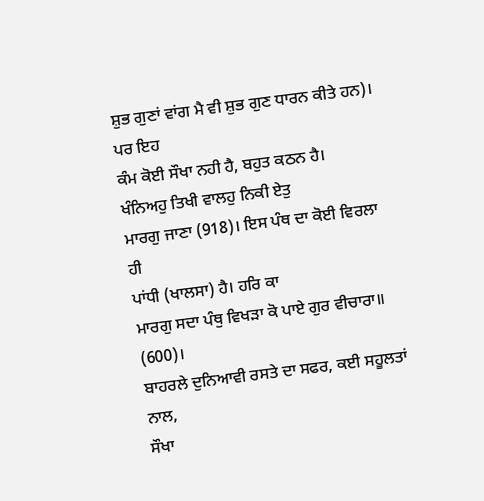ਸ਼ੁਭ ਗੁਣਾਂ ਵਾਂਗ ਮੈ ਵੀ ਸ਼ੁਭ ਗੁਣ ਧਾਰਨ ਕੀਤੇ ਹਨ)। ਪਰ ਇਹ
ਕੰਮ ਕੋਈ ਸੌਖਾ ਨਹੀ ਹੈ, ਬਹੁਤ ਕਠਨ ਹੈ।
ਖੰਨਿਅਹੁ ਤਿਖੀ ਵਾਲਹੁ ਨਿਕੀ ਏਤੁ
ਮਾਰਗੁ ਜਾਣਾ (918)। ਇਸ ਪੰਥ ਦਾ ਕੋਈ ਵਿਰਲਾ ਹੀ
ਪਾਂਧੀ (ਖਾਲਸਾ) ਹੈ। ਹਰਿ ਕਾ
ਮਾਰਗੁ ਸਦਾ ਪੰਥੁ ਵਿਖੜਾ ਕੋ ਪਾਏ ਗੁਰ ਵੀਚਾਰਾ॥ (600)।
ਬਾਹਰਲੇ ਦੁਨਿਆਵੀ ਰਸਤੇ ਦਾ ਸਫਰ, ਕਈ ਸਹੂਲਤਾਂ ਨਾਲ,
ਸੌਖਾ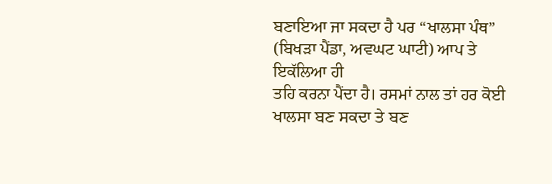ਬਣਾਇਆ ਜਾ ਸਕਦਾ ਹੈ ਪਰ “ਖਾਲਸਾ ਪੰਥ” (ਬਿਖੜਾ ਪੈਂਡਾ, ਅਵਘਟ ਘਾਟੀ) ਆਪ ਤੇ ਇਕੱਲਿਆ ਹੀ
ਤਹਿ ਕਰਨਾ ਪੈਂਦਾ ਹੈ। ਰਸਮਾਂ ਨਾਲ ਤਾਂ ਹਰ ਕੋਈ ਖਾਲਸਾ ਬਣ ਸਕਦਾ ਤੇ ਬਣ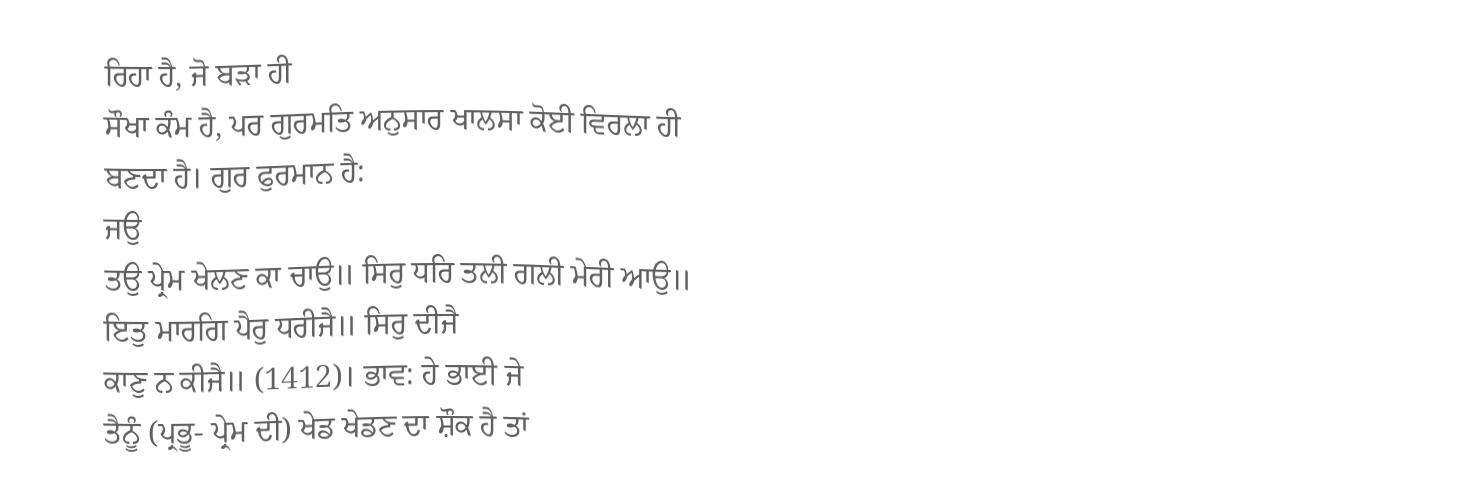ਰਿਹਾ ਹੈ, ਜੋ ਬੜਾ ਹੀ
ਸੌਖਾ ਕੰਮ ਹੈ, ਪਰ ਗੁਰਮਤਿ ਅਨੁਸਾਰ ਖਾਲਸਾ ਕੋਈ ਵਿਰਲਾ ਹੀ ਬਣਦਾ ਹੈ। ਗੁਰ ਫੁਰਮਾਨ ਹੈ:
ਜਉ
ਤਉ ਪ੍ਰੇਮ ਖੇਲਣ ਕਾ ਚਾਉ॥ ਸਿਰੁ ਧਰਿ ਤਲੀ ਗਲੀ ਮੇਰੀ ਆਉ॥ ਇਤੁ ਮਾਰਗਿ ਪੈਰੁ ਧਰੀਜੈ॥ ਸਿਰੁ ਦੀਜੈ
ਕਾਣੁ ਨ ਕੀਜੈ॥ (1412)। ਭਾਵ: ਹੇ ਭਾਈ ਜੇ
ਤੈਨੂੰ (ਪ੍ਰਭੂ- ਪ੍ਰੇਮ ਦੀ) ਖੇਡ ਖੇਡਣ ਦਾ ਸ਼ੌਕ ਹੈ ਤਾਂ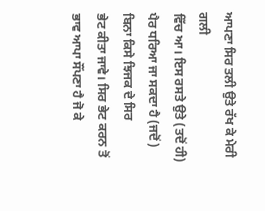ਆਪਣਾ ਸਿਰ ਤਲੀ ਉਤੇ ਰੱਖ ਕੇ ਮੇਰੀ ਗਲੀ
ਵਿੱਚ ਆ। ਇਸ ਰਸਤੇ ਉਤੇ (ਤਦੋਂ ਹੀ) ਪੈਰ ਧਰਿਆ ਜਾ ਸਕਦਾ ਹੈ (ਜਦੋਂ) ਬਿਨਾ ਕਿਸੇ ਝਿਜਕ ਦੇ ਸਿਰ
ਭੇਟ ਕੀਤਾ ਜਾਵੇ। ਸਿਰ ਭੇਟ ਕਰਨ ਤੋਂ ਭਾਵ ਆਪਾ ਸੌਂਪਣਾ ਹੈ ਜੋ ਕੇ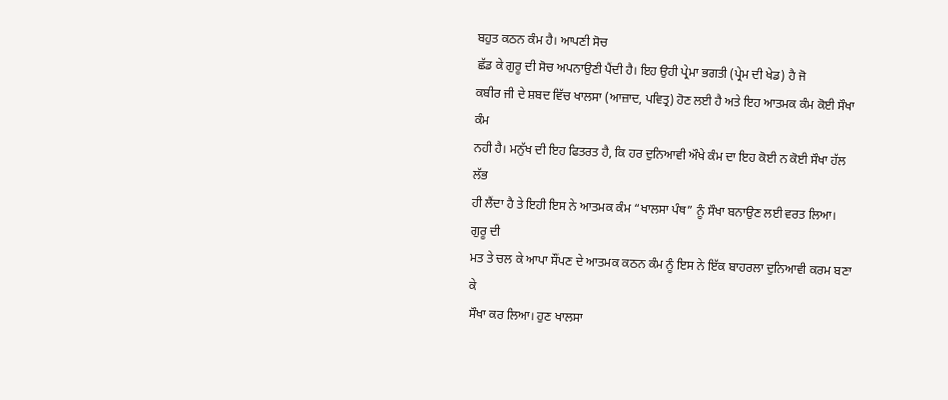ਬਹੁਤ ਕਠਨ ਕੰਮ ਹੈ। ਆਪਣੀ ਸੋਚ
ਛੱਡ ਕੇ ਗੁਰੂ ਦੀ ਸੋਚ ਅਪਨਾਉਣੀ ਪੈਂਦੀ ਹੈ। ਇਹ ਉਹੀ ਪ੍ਰੇਮਾ ਭਗਤੀ (ਪ੍ਰੇਮ ਦੀ ਖੇਡ) ਹੈ ਜੋ
ਕਬੀਰ ਜੀ ਦੇ ਸ਼ਬਦ ਵਿੱਚ ਖਾਲਸਾ (ਆਜ਼ਾਦ, ਪਵਿਤ੍ਰ) ਹੋਣ ਲਈ ਹੈ ਅਤੇ ਇਹ ਆਤਮਕ ਕੰਮ ਕੋਈ ਸੌਖਾ ਕੰਮ
ਨਹੀ ਹੈ। ਮਨੁੱਖ ਦੀ ਇਹ ਫਿਤਰਤ ਹੈ, ਕਿ ਹਰ ਦੁਨਿਆਵੀ ਔਖੇ ਕੰਮ ਦਾ ਇਹ ਕੋਈ ਨ ਕੋਈ ਸੌਖਾ ਹੱਲ ਲੱਭ
ਹੀ ਲੈਂਦਾ ਹੈ ਤੇ ਇਹੀ ਇਸ ਨੇ ਆਤਮਕ ਕੰਮ “ਖਾਲਸਾ ਪੰਥ” ਨੂੰ ਸੌਖਾ ਬਨਾਉਣ ਲਈ ਵਰਤ ਲਿਆ। ਗੁਰੂ ਦੀ
ਮਤ ਤੇ ਚਲ ਕੇ ਆਪਾ ਸੌਂਪਣ ਦੇ ਆਤਮਕ ਕਠਨ ਕੰਮ ਨੂੰ ਇਸ ਨੇ ਇੱਕ ਬਾਹਰਲਾ ਦੁਨਿਆਵੀ ਕਰਮ ਬਣਾ ਕੇ
ਸੌਖਾ ਕਰ ਲਿਆ। ਹੁਣ ਖਾਲਸਾ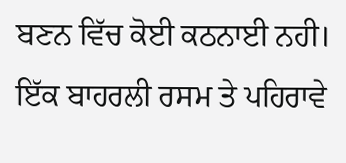ਬਣਨ ਵਿੱਚ ਕੋਈ ਕਠਨਾਈ ਨਹੀ। ਇੱਕ ਬਾਹਰਲੀ ਰਸਮ ਤੇ ਪਹਿਰਾਵੇ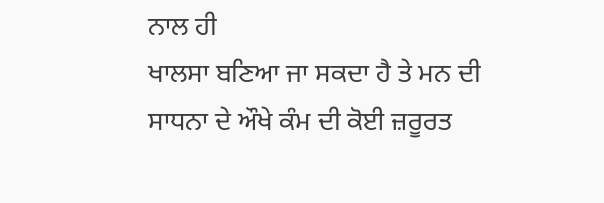ਨਾਲ ਹੀ
ਖਾਲਸਾ ਬਣਿਆ ਜਾ ਸਕਦਾ ਹੈ ਤੇ ਮਨ ਦੀ ਸਾਧਨਾ ਦੇ ਔਖੇ ਕੰਮ ਦੀ ਕੋਈ ਜ਼ਰੂਰਤ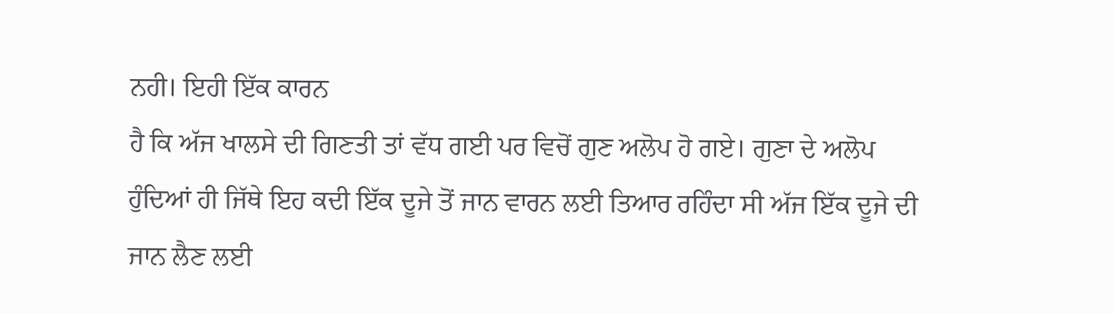ਨਹੀ। ਇਹੀ ਇੱਕ ਕਾਰਨ
ਹੈ ਕਿ ਅੱਜ ਖਾਲਸੇ ਦੀ ਗਿਣਤੀ ਤਾਂ ਵੱਧ ਗਈ ਪਰ ਵਿਚੋਂ ਗੁਣ ਅਲੋਪ ਹੋ ਗਏ। ਗੁਣਾ ਦੇ ਅਲੋਪ
ਹੁੰਦਿਆਂ ਹੀ ਜਿੱਥੇ ਇਹ ਕਦੀ ਇੱਕ ਦੂਜੇ ਤੋਂ ਜਾਨ ਵਾਰਨ ਲਈ ਤਿਆਰ ਰਹਿੰਦਾ ਸੀ ਅੱਜ ਇੱਕ ਦੂਜੇ ਦੀ
ਜਾਨ ਲੈਣ ਲਈ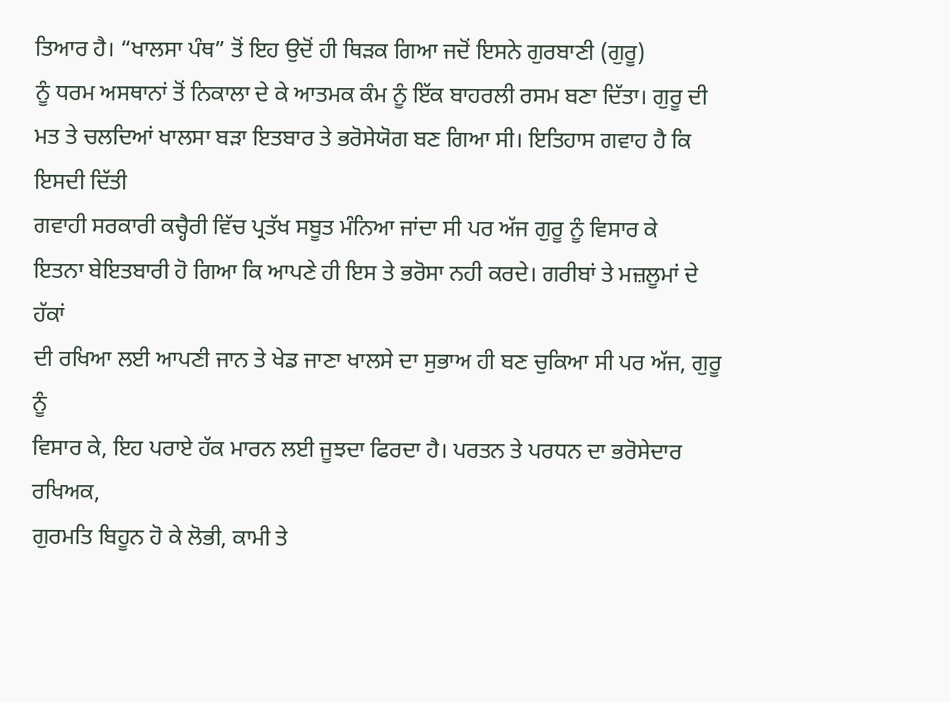ਤਿਆਰ ਹੈ। “ਖਾਲਸਾ ਪੰਥ” ਤੋਂ ਇਹ ਉਦੋਂ ਹੀ ਥਿੜਕ ਗਿਆ ਜਦੋਂ ਇਸਨੇ ਗੁਰਬਾਣੀ (ਗੁਰੂ)
ਨੂੰ ਧਰਮ ਅਸਥਾਨਾਂ ਤੋਂ ਨਿਕਾਲਾ ਦੇ ਕੇ ਆਤਮਕ ਕੰਮ ਨੂੰ ਇੱਕ ਬਾਹਰਲੀ ਰਸਮ ਬਣਾ ਦਿੱਤਾ। ਗੁਰੂ ਦੀ
ਮਤ ਤੇ ਚਲਦਿਆਂ ਖਾਲਸਾ ਬੜਾ ਇਤਬਾਰ ਤੇ ਭਰੋਸੇਯੋਗ ਬਣ ਗਿਆ ਸੀ। ਇਤਿਹਾਸ ਗਵਾਹ ਹੈ ਕਿ ਇਸਦੀ ਦਿੱਤੀ
ਗਵਾਹੀ ਸਰਕਾਰੀ ਕਚ੍ਹੈਰੀ ਵਿੱਚ ਪ੍ਰਤੱਖ ਸਬੂਤ ਮੰਨਿਆ ਜਾਂਦਾ ਸੀ ਪਰ ਅੱਜ ਗੁਰੂ ਨੂੰ ਵਿਸਾਰ ਕੇ
ਇਤਨਾ ਬੇਇਤਬਾਰੀ ਹੋ ਗਿਆ ਕਿ ਆਪਣੇ ਹੀ ਇਸ ਤੇ ਭਰੋਸਾ ਨਹੀ ਕਰਦੇ। ਗਰੀਬਾਂ ਤੇ ਮਜ਼ਲੂਮਾਂ ਦੇ ਹੱਕਾਂ
ਦੀ ਰਖਿਆ ਲਈ ਆਪਣੀ ਜਾਨ ਤੇ ਖੇਡ ਜਾਣਾ ਖਾਲਸੇ ਦਾ ਸੁਭਾਅ ਹੀ ਬਣ ਚੁਕਿਆ ਸੀ ਪਰ ਅੱਜ, ਗੁਰੂ ਨੂੰ
ਵਿਸਾਰ ਕੇ, ਇਹ ਪਰਾਏ ਹੱਕ ਮਾਰਨ ਲਈ ਜੂਝਦਾ ਫਿਰਦਾ ਹੈ। ਪਰਤਨ ਤੇ ਪਰਧਨ ਦਾ ਭਰੋਸੇਦਾਰ ਰਖਿਅਕ,
ਗੁਰਮਤਿ ਬਿਹੂਨ ਹੋ ਕੇ ਲੋਭੀ, ਕਾਮੀ ਤੇ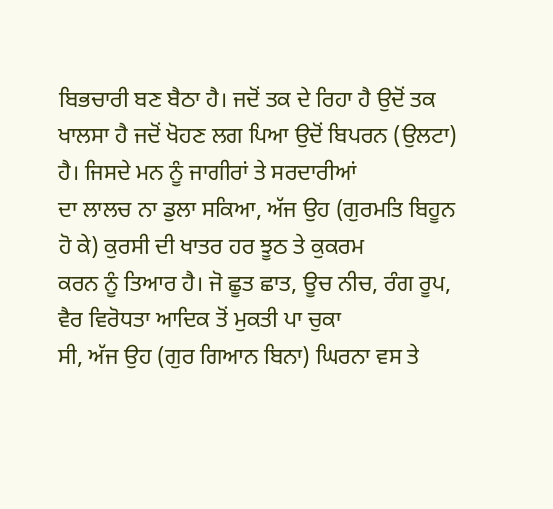ਬਿਭਚਾਰੀ ਬਣ ਬੈਠਾ ਹੈ। ਜਦੋਂ ਤਕ ਦੇ ਰਿਹਾ ਹੈ ਉਦੋਂ ਤਕ
ਖਾਲਸਾ ਹੈ ਜਦੋਂ ਖੋਹਣ ਲਗ ਪਿਆ ਉਦੋਂ ਬਿਪਰਨ (ਉਲਟਾ) ਹੈ। ਜਿਸਦੇ ਮਨ ਨੂੰ ਜਾਗੀਰਾਂ ਤੇ ਸਰਦਾਰੀਆਂ
ਦਾ ਲਾਲਚ ਨਾ ਡੁਲਾ ਸਕਿਆ, ਅੱਜ ਉਹ (ਗੁਰਮਤਿ ਬਿਹੂਨ ਹੋ ਕੇ) ਕੁਰਸੀ ਦੀ ਖਾਤਰ ਹਰ ਝੂਠ ਤੇ ਕੁਕਰਮ
ਕਰਨ ਨੂੰ ਤਿਆਰ ਹੈ। ਜੋ ਛੂਤ ਛਾਤ, ਊਚ ਨੀਚ, ਰੰਗ ਰੂਪ, ਵੈਰ ਵਿਰੋਧਤਾ ਆਦਿਕ ਤੋਂ ਮੁਕਤੀ ਪਾ ਚੁਕਾ
ਸੀ, ਅੱਜ ਉਹ (ਗੁਰ ਗਿਆਨ ਬਿਨਾ) ਘਿਰਨਾ ਵਸ ਤੇ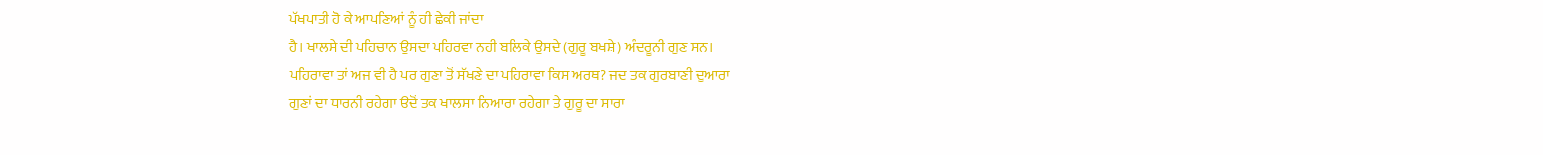ਪੱਖਪਾਤੀ ਹੋ ਕੇ ਆਪਣਿਆਂ ਨੂੰ ਹੀ ਛੇਕੀ ਜਾਂਦਾ
ਹੈ। ਖਾਲਸੇ ਦੀ ਪਹਿਚਾਨ ਉਸਦਾ ਪਹਿਰਵਾ ਨਹੀ ਬਲਿਕੇ ਉਸਦੇ (ਗੁਰੂ ਬਖਸ਼ੇ) ਅੰਦਰੂਨੀ ਗੁਣ ਸਨ।
ਪਹਿਰਾਵਾ ਤਾਂ ਅਜ ਵੀ ਹੈ ਪਰ ਗੁਣਾ ਤੋਂ ਸੱਖਣੇ ਦਾ ਪਹਿਰਾਵਾ ਕਿਸ ਅਰਥ? ਜਦ ਤਕ ਗੁਰਬਾਣੀ ਦੁਆਰਾ
ਗੁਣਾਂ ਦਾ ਧਾਰਨੀ ਰਹੇਗਾ ੳਦੋਂ ਤਕ ਖਾਲਸਾ ਨਿਆਰਾ ਰਹੇਗਾ ਤੇ ਗੁਰੂ ਦਾ ਸਾਰਾ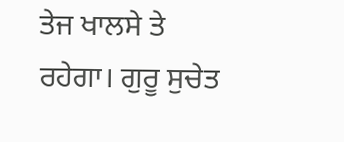ਤੇਜ ਖਾਲਸੇ ਤੇ
ਰਹੇਗਾ। ਗੁਰੂ ਸੁਚੇਤ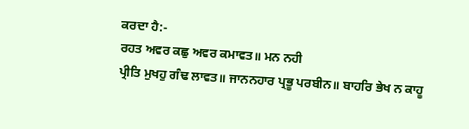ਕਰਦਾ ਹੈ:-
ਰਹਤ ਅਵਰ ਕਛੁ ਅਵਰ ਕਮਾਵਤ॥ ਮਨ ਨਹੀ
ਪ੍ਰੀਤਿ ਮੁਖਹੁ ਗੰਢ ਲਾਵਤ॥ ਜਾਨਨਹਾਰ ਪ੍ਰਭੂ ਪਰਬੀਨ॥ ਬਾਹਰਿ ਭੇਖ ਨ ਕਾਹੂ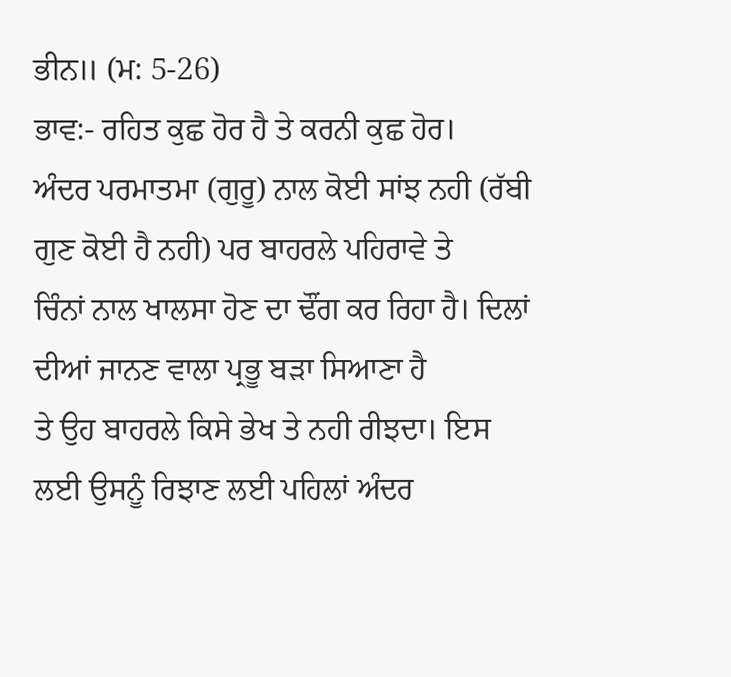ਭੀਨ॥ (ਮ: 5-26)
ਭਾਵ:- ਰਹਿਤ ਕੁਛ ਹੋਰ ਹੈ ਤੇ ਕਰਨੀ ਕੁਛ ਹੋਰ।
ਅੰਦਰ ਪਰਮਾਤਮਾ (ਗੁਰੂ) ਨਾਲ ਕੋਈ ਸਾਂਝ ਨਹੀ (ਰੱਬੀ ਗੁਣ ਕੋਈ ਹੈ ਨਹੀ) ਪਰ ਬਾਹਰਲੇ ਪਹਿਰਾਵੇ ਤੇ
ਚਿੰਨਾਂ ਨਾਲ ਖਾਲਸਾ ਹੋਣ ਦਾ ਢੌਂਗ ਕਰ ਰਿਹਾ ਹੈ। ਦਿਲਾਂ ਦੀਆਂ ਜਾਨਣ ਵਾਲਾ ਪ੍ਰਭੂ ਬੜਾ ਸਿਆਣਾ ਹੈ
ਤੇ ਉਹ ਬਾਹਰਲੇ ਕਿਸੇ ਭੇਖ ਤੇ ਨਹੀ ਰੀਝਦਾ। ਇਸ ਲਈ ਉਸਨੂੰ ਰਿਝਾਣ ਲਈ ਪਹਿਲਾਂ ਅੰਦਰ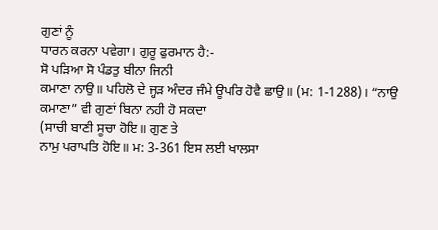ਗੁਣਾਂ ਨੂੰ
ਧਾਰਨ ਕਰਨਾ ਪਵੇਗਾ। ਗੁਰੂ ਫੁਰਮਾਨ ਹੈ:-
ਸੋ ਪੜਿਆ ਸੋ ਪੰਡਤੁ ਬੀਨਾ ਜਿਨੀ
ਕਮਾਣਾ ਨਾਉ॥ ਪਹਿਲੋ ਦੇ ਜ੍ਹੜ ਅੰਦਰ ਜੰਮੇ ਊਪਰਿ ਹੋਵੈ ਛਾਉ॥ (ਮ: 1-1288)। “ਨਾਉ
ਕਮਾਣਾ” ਵੀ ਗੁਣਾਂ ਬਿਨਾ ਨਹੀ ਹੋ ਸਕਦਾ
(ਸਾਚੀ ਬਾਣੀ ਸੂਚਾ ਹੋਇ॥ ਗੁਣ ਤੇ
ਨਾਮੁ ਪਰਾਪਤਿ ਹੋਇ॥ ਮ: 3-361 ਇਸ ਲਈ ਖਾਲਸਾ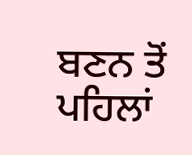ਬਣਨ ਤੋਂ ਪਹਿਲਾਂ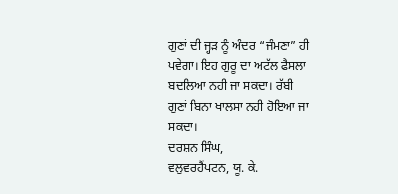ਗੁਣਾਂ ਦੀ ਜ੍ਹੜ ਨੂੰ ਅੰਦਰ “ਜੰਮਣਾ” ਹੀ ਪਵੇਗਾ। ਇਹ ਗੁਰੂ ਦਾ ਅਟੱਲ ਫੈਸਲਾ
ਬਦਲਿਆ ਨਹੀ ਜਾ ਸਕਦਾ। ਰੱਬੀ
ਗੁਣਾਂ ਬਿਨਾ ਖਾਲਸਾ ਨਹੀ ਹੋਇਆ ਜਾ ਸਕਦਾ।
ਦਰਸ਼ਨ ਸਿੰਘ,
ਵਲੁਵਰਹੈਂਪਟਨ, ਯੂ. ਕੇ.